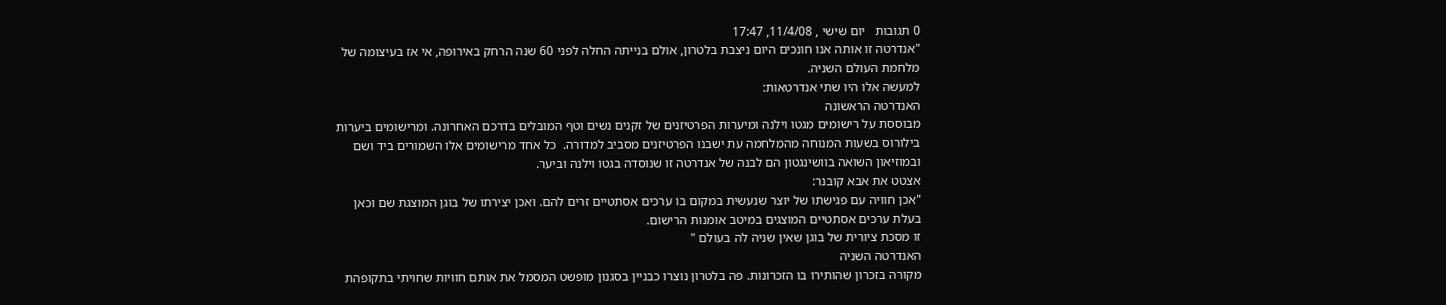0 תגובות   יום שישי , 11/4/08, 17:47
"אנדרטה זו אותה אנו חונכים היום ניצבת בלטרון, אולם בנייתה החלה לפני 60 שנה הרחק באירופה, אי אז בעיצומה של מלחמת העולם השניה.
למעשה אלו היו שתי אנדרטאות:
האנדרטה הראשונה
מבוססת על רישומים מגטו וילנה ומיערות הפרטיזנים של זקנים נשים וטף המובלים בדרכם האחרונה. ומרישומים ביערות בילורוס בשעות המנוחה מהמלחמה עת ישבנו הפרטיזנים מסביב למדורה.  כל אחד מרישומים אלו השמורים ביד ושם ובמוזיאון השואה בוושינגטון הם לבנה של אנדרטה זו שנוסדה בגטו וילנה וביער.
אצטט את אבא קובנר:
"אכן חוויה עם פגישתו של יוצר שנעשית במקום בו ערכים אסתטיים זרים להם. ואכן יצירתו של בוגן המוצגת שם וכאן בעלת ערכים אסתטיים המוצגים במיטב אומנות הרישום.
זו מסכת ציורית של בוגן שאין שניה לה בעולם "
האנדרטה השניה
מקורה בזכרון שהותירו בו הזכרונות. פה בלטרון נוצרו כבניין בסגנון מופשט המסמל את אותם חוויות שחויתי בתקופהת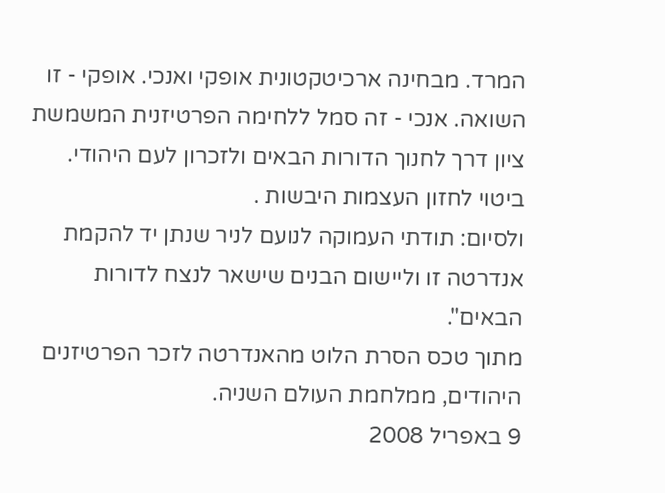המרד. מבחינה ארכיטקטונית אופקי ואנכי. אופקי - זו השואה. אנכי - זה סמל ללחימה הפרטיזנית המשמשת ציון דרך לחנוך הדורות הבאים ולזכרון לעם היהודי. ביטוי לחזון העצמות היבשות .
ולסיום: תודתי העמוקה לנועם לניר שנתן יד להקמת אנדרטה זו וליישום הבנים שישאר לנצח לדורות הבאים".
מתוך טכס הסרת הלוט מהאנדרטה לזכר הפרטיזנים היהודים, ממלחמת העולם השניה.
9 באפריל 2008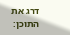דרג את התוכן: